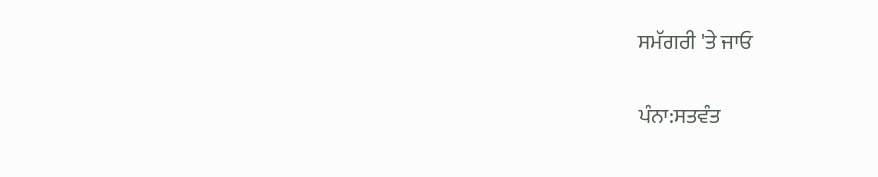ਸਮੱਗਰੀ 'ਤੇ ਜਾਓ

ਪੰਨਾ:ਸਤਵੰਤ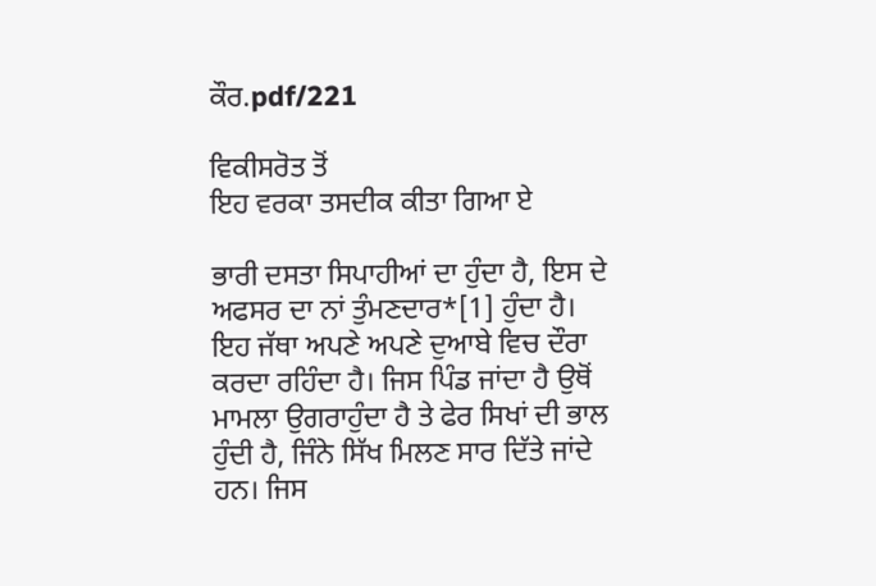ਕੌਰ.pdf/221

ਵਿਕੀਸਰੋਤ ਤੋਂ
ਇਹ ਵਰਕਾ ਤਸਦੀਕ ਕੀਤਾ ਗਿਆ ਏ

ਭਾਰੀ ਦਸਤਾ ਸਿਪਾਹੀਆਂ ਦਾ ਹੁੰਦਾ ਹੈ, ਇਸ ਦੇ ਅਫਸਰ ਦਾ ਨਾਂ ਤੁੰਮਣਦਾਰ*[1] ਹੁੰਦਾ ਹੈ। ਇਹ ਜੱਥਾ ਅਪਣੇ ਅਪਣੇ ਦੁਆਬੇ ਵਿਚ ਦੌਰਾ ਕਰਦਾ ਰਹਿੰਦਾ ਹੈ। ਜਿਸ ਪਿੰਡ ਜਾਂਦਾ ਹੈ ਉਥੋਂ ਮਾਮਲਾ ਉਗਰਾਹੁੰਦਾ ਹੈ ਤੇ ਫੇਰ ਸਿਖਾਂ ਦੀ ਭਾਲ ਹੁੰਦੀ ਹੈ, ਜਿੰਨੇ ਸਿੱਖ ਮਿਲਣ ਸਾਰ ਦਿੱਤੇ ਜਾਂਦੇ ਹਨ। ਜਿਸ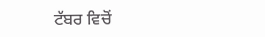ਟੱਬਰ ਵਿਚੋਂ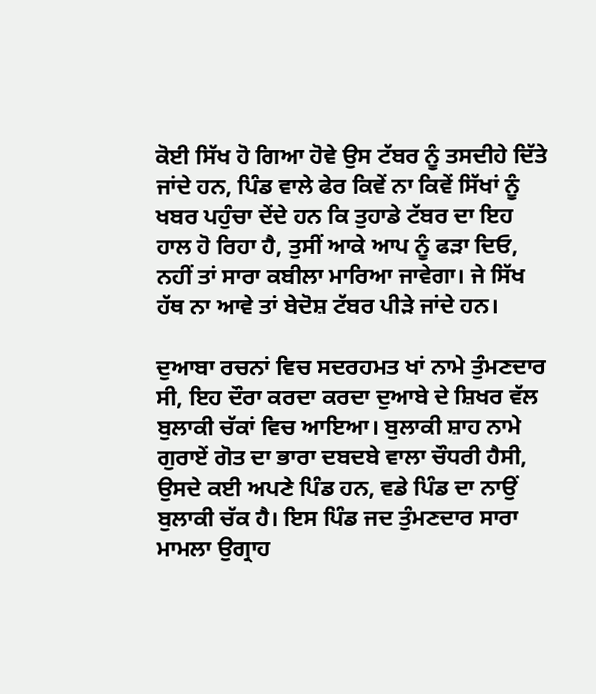ਕੋਈ ਸਿੱਖ ਹੋ ਗਿਆ ਹੋਵੇ ਉਸ ਟੱਬਰ ਨੂੰ ਤਸਦੀਹੇ ਦਿੱਤੇ ਜਾਂਦੇ ਹਨ, ਪਿੰਡ ਵਾਲੇ ਫੇਰ ਕਿਵੇਂ ਨਾ ਕਿਵੇਂ ਸਿੱਖਾਂ ਨੂੰ ਖਬਰ ਪਹੁੰਚਾ ਦੇਂਦੇ ਹਨ ਕਿ ਤੁਹਾਡੇ ਟੱਬਰ ਦਾ ਇਹ ਹਾਲ ਹੋ ਰਿਹਾ ਹੈ, ਤੁਸੀਂ ਆਕੇ ਆਪ ਨੂੰ ਫੜਾ ਦਿਓ, ਨਹੀਂ ਤਾਂ ਸਾਰਾ ਕਬੀਲਾ ਮਾਰਿਆ ਜਾਵੇਗਾ। ਜੇ ਸਿੱਖ ਹੱਥ ਨਾ ਆਵੇ ਤਾਂ ਬੇਦੋਸ਼ ਟੱਬਰ ਪੀੜੇ ਜਾਂਦੇ ਹਨ।

ਦੁਆਬਾ ਰਚਨਾਂ ਵਿਚ ਸਦਰਹਮਤ ਖਾਂ ਨਾਮੇ ਤੁੰਮਣਦਾਰ ਸੀ, ਇਹ ਦੌਰਾ ਕਰਦਾ ਕਰਦਾ ਦੁਆਬੇ ਦੇ ਸ਼ਿਖਰ ਵੱਲ ਬੁਲਾਕੀ ਚੱਕਾਂ ਵਿਚ ਆਇਆ। ਬੁਲਾਕੀ ਸ਼ਾਹ ਨਾਮੇ ਗੁਰਾਏਂ ਗੋਤ ਦਾ ਭਾਰਾ ਦਬਦਬੇ ਵਾਲਾ ਚੌਧਰੀ ਹੈਸੀ, ਉਸਦੇ ਕਈ ਅਪਣੇ ਪਿੰਡ ਹਨ, ਵਡੇ ਪਿੰਡ ਦਾ ਨਾਉਂ ਬੁਲਾਕੀ ਚੱਕ ਹੈ। ਇਸ ਪਿੰਡ ਜਦ ਤੁੰਮਣਦਾਰ ਸਾਰਾ ਮਾਮਲਾ ਉਗ੍ਰਾਹ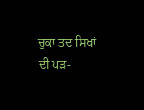ਚੁਕਾ ਤਦ ਸਿਖਾਂ ਦੀ ਪੜ-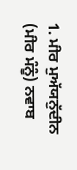1. ਮੀਰ ਮੁਅੱਯਨੁੱਦੀਨ (ਮੀਰ ਮੰਨੂੰ) ਨਵਾਬ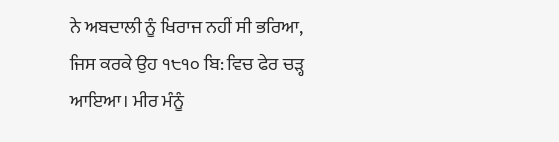ਨੇ ਅਬਦਾਲੀ ਨੂੰ ਖਿਰਾਜ ਨਹੀਂ ਸੀ ਭਰਿਆ, ਜਿਸ ਕਰਕੇ ਉਹ ੧੮੧੦ ਬਿ: ਵਿਚ ਫੇਰ ਚੜ੍ਹ ਆਇਆ। ਮੀਰ ਮੰਨੂੰ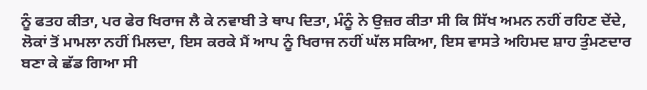ਨੂੰ ਫਤਹ ਕੀਤਾ, ਪਰ ਫੇਰ ਖਿਰਾਜ ਲੈ ਕੇ ਨਵਾਬੀ ਤੇ ਥਾਪ ਦਿਤਾ, ਮੰਨੂੰ ਨੇ ਉਜ਼ਰ ਕੀਤਾ ਸੀ ਕਿ ਸਿੱਖ ਅਮਨ ਨਹੀਂ ਰਹਿਣ ਦੇਂਦੇ, ਲੋਕਾਂ ਤੋਂ ਮਾਮਲਾ ਨਹੀਂ ਮਿਲਦਾ, ਇਸ ਕਰਕੇ ਮੈਂ ਆਪ ਨੂੰ ਖਿਰਾਜ ਨਹੀਂ ਘੱਲ ਸਕਿਆ, ਇਸ ਵਾਸਤੇ ਅਹਿਮਦ ਸ਼ਾਹ ਤੁੰਮਣਦਾਰ ਬਣਾ ਕੇ ਛੱਡ ਗਿਆ ਸੀ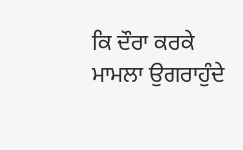ਕਿ ਦੌਰਾ ਕਰਕੇ ਮਾਮਲਾ ਉਗਰਾਹੁੰਦੇ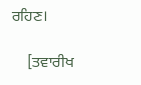ਰਹਿਣ।

    [ਤਵਾਰੀਖ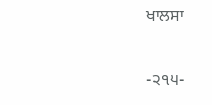ਖਾਲਸਾ

-੨੧੫-